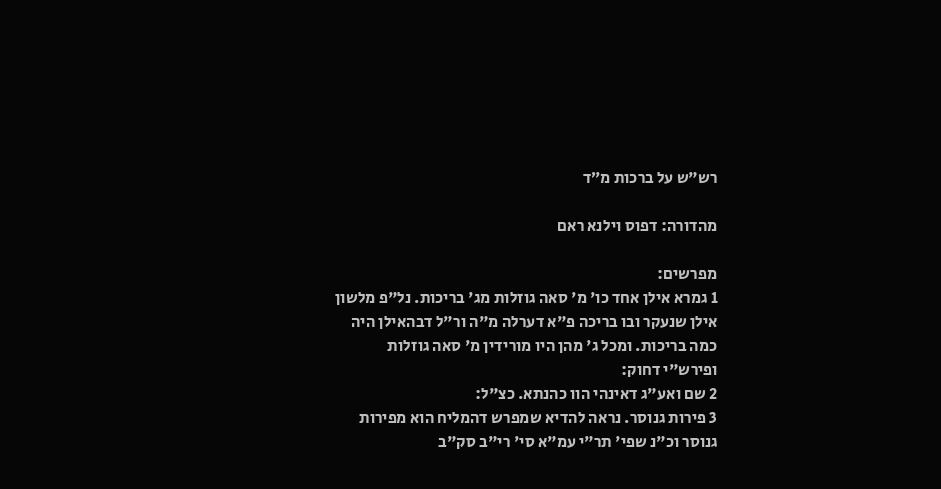רש"ש על ברכות מ״ד

מהדורה: דפוס וילנא ראם

מפרשים:
1 גמרא אילן אחד כו' מ' סאה גוזלות מג' בריכות. נל"פ מלשון אילן שנעקר ובו בריכה פ"א דערלה מ"ה ור"ל דבהאילן היה כמה בריכות. ומכל ג' מהן היו מורידין מ' סאה גוזלות ופירש"י דחוק:
2 שם ואע"ג דאינהי הוו כהנתא. כצ"ל:
3 פירות גנוסר. נראה להדיא שמפרש דהמליח הוא מפירות גנוסר וכ"נ שפי' תר"י עמ"א סי' רי"ב סק"ב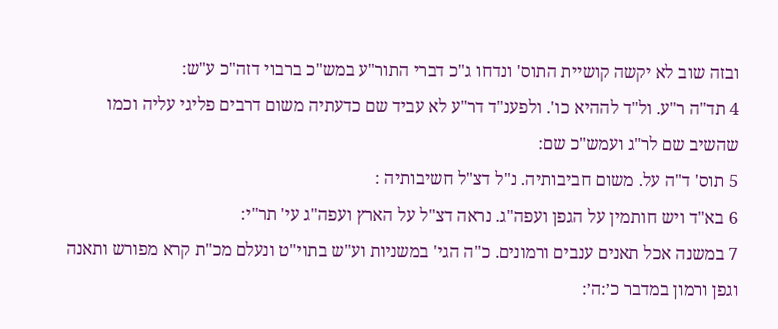ובזה שוב לא יקשה קושיית התוס' ונדחו ג"כ דברי התור"ע במש"כ ברבוי דזה"כ ע"ש:
4 תד"ה ר"ע. ול"ד לההיא כו'. ולפענ"ד דר"ע לא עביד שם כדעתיה משום דרבים פליגי עליה וכמו שהשיב שם לר"ג ועמש"כ שם:
5 תוס' ד"ה על. משום חביבותיה. נ"ל דצ"ל חשיבותיה :
6 בא"ד ויש חותמין על הגפן ועפה"ג. נראה דצ"ל על הארץ ועפה"ג עי' תר"י:
7 במשנה אכל תאנים ענבים ורמונים. כ"ה הגי' במשניות וע"ש בתוי"ט ונעלם מכ"ת קרא מפורש ותאנה וגפן ורמון במדבר כ׳:ה׳: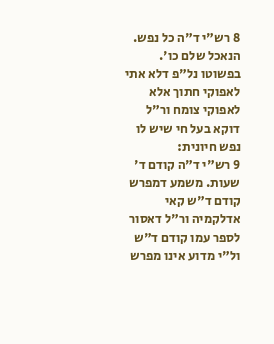8 רש"י ד"ה כל נפש. הנאכל שלם כו'. בפשוטו נל"פ דלא אתי לאפוקי חתוך אלא לאפוקי צומח ור"ל דוקא בעל חי שיש לו נפש חיונית:
9 רש"י ד"ה קודם ד' שעות. משמע דמפרש קודם ד"ש קאי אדלקמיה ור"ל דאסור לספר עמו קודם ד"ש ול"י מדוע אינו מפרש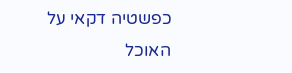כפשטיה דקאי על האוכל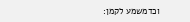וכדמשמע לקמן: